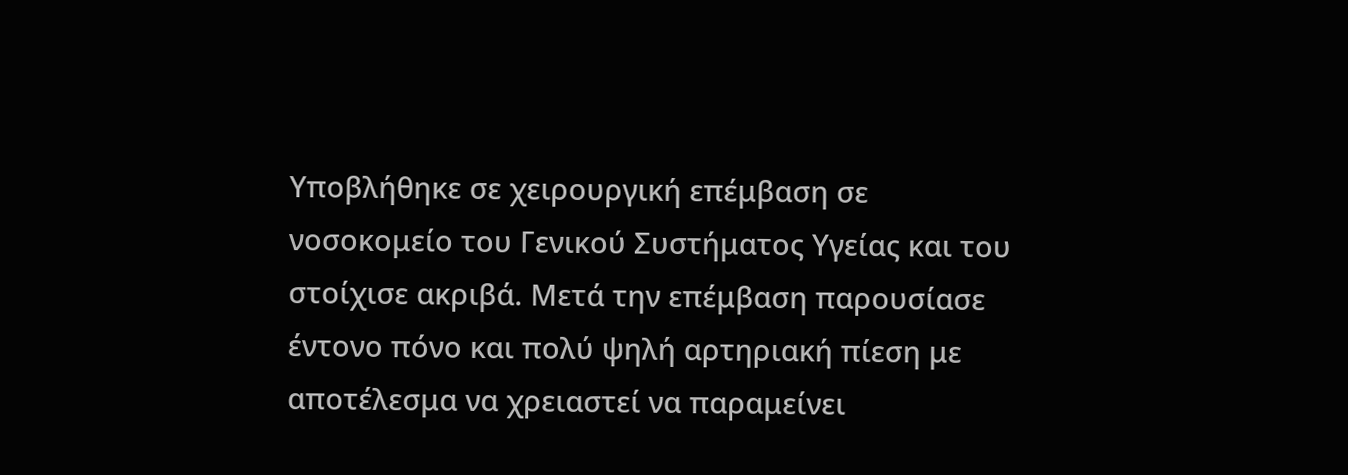Υποβλήθηκε σε χειρουργική επέμβαση σε νοσοκομείο του Γενικού Συστήματος Υγείας και του στοίχισε ακριβά. Μετά την επέμβαση παρουσίασε έντονο πόνο και πολύ ψηλή αρτηριακή πίεση με αποτέλεσμα να χρειαστεί να παραμείνει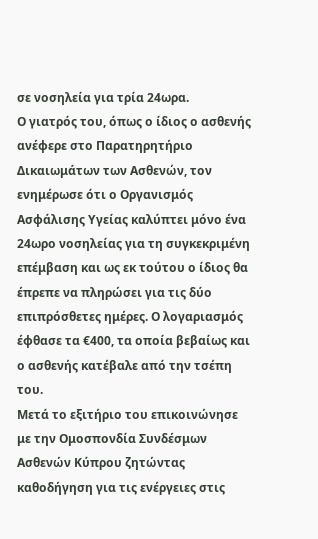σε νοσηλεία για τρία 24ωρα.
Ο γιατρός του, όπως ο ίδιος ο ασθενής ανέφερε στο Παρατηρητήριο Δικαιωμάτων των Ασθενών, τον ενημέρωσε ότι ο Οργανισμός Ασφάλισης Υγείας καλύπτει μόνο ένα 24ωρο νοσηλείας για τη συγκεκριμένη επέμβαση και ως εκ τούτου ο ίδιος θα έπρεπε να πληρώσει για τις δύο επιπρόσθετες ημέρες. Ο λογαριασμός έφθασε τα €400, τα οποία βεβαίως και ο ασθενής κατέβαλε από την τσέπη του.
Μετά το εξιτήριο του επικοινώνησε με την Ομοσπονδία Συνδέσμων Ασθενών Κύπρου ζητώντας καθοδήγηση για τις ενέργειες στις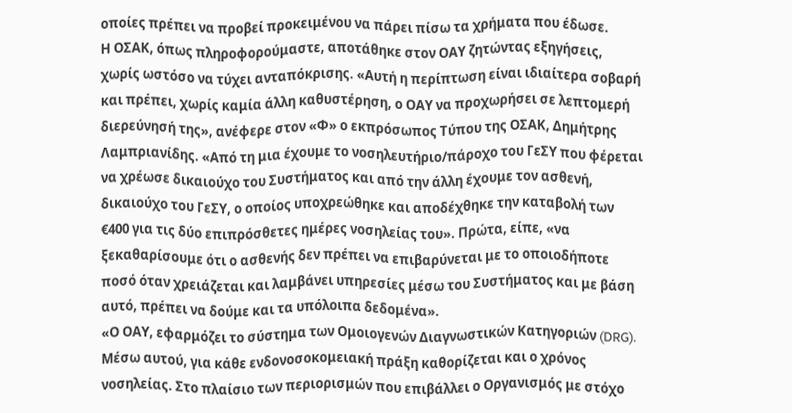οποίες πρέπει να προβεί προκειμένου να πάρει πίσω τα χρήματα που έδωσε.
Η ΟΣΑΚ, όπως πληροφορούμαστε, αποτάθηκε στον ΟΑΥ ζητώντας εξηγήσεις, χωρίς ωστόσο να τύχει ανταπόκρισης. «Αυτή η περίπτωση είναι ιδιαίτερα σοβαρή και πρέπει, χωρίς καμία άλλη καθυστέρηση, ο ΟΑΥ να προχωρήσει σε λεπτομερή διερεύνησή της», ανέφερε στον «Φ» ο εκπρόσωπος Τύπου της ΟΣΑΚ, Δημήτρης Λαμπριανίδης. «Από τη μια έχουμε το νοσηλευτήριο/πάροχο του ΓεΣΥ που φέρεται να χρέωσε δικαιούχο του Συστήματος και από την άλλη έχουμε τον ασθενή, δικαιούχο του ΓεΣΥ, ο οποίος υποχρεώθηκε και αποδέχθηκε την καταβολή των €400 για τις δύο επιπρόσθετες ημέρες νοσηλείας του». Πρώτα, είπε, «να ξεκαθαρίσουμε ότι ο ασθενής δεν πρέπει να επιβαρύνεται με το οποιοδήποτε ποσό όταν χρειάζεται και λαμβάνει υπηρεσίες μέσω του Συστήματος και με βάση αυτό, πρέπει να δούμε και τα υπόλοιπα δεδομένα».
«Ο ΟΑΥ, εφαρμόζει το σύστημα των Ομοιογενών Διαγνωστικών Κατηγοριών (DRG). Μέσω αυτού, για κάθε ενδονοσοκομειακή πράξη καθορίζεται και ο χρόνος νοσηλείας. Στο πλαίσιο των περιορισμών που επιβάλλει ο Οργανισμός με στόχο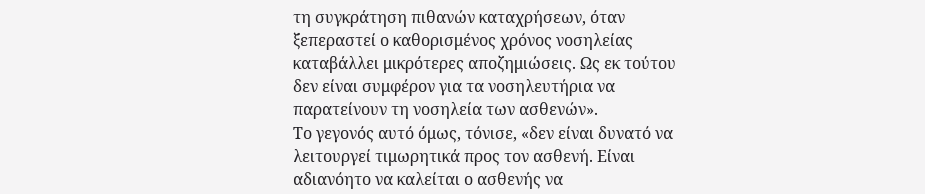τη συγκράτηση πιθανών καταχρήσεων, όταν ξεπεραστεί ο καθορισμένος χρόνος νοσηλείας καταβάλλει μικρότερες αποζημιώσεις. Ως εκ τούτου δεν είναι συμφέρον για τα νοσηλευτήρια να παρατείνουν τη νοσηλεία των ασθενών».
Το γεγονός αυτό όμως, τόνισε, «δεν είναι δυνατό να λειτουργεί τιμωρητικά προς τον ασθενή. Είναι αδιανόητο να καλείται ο ασθενής να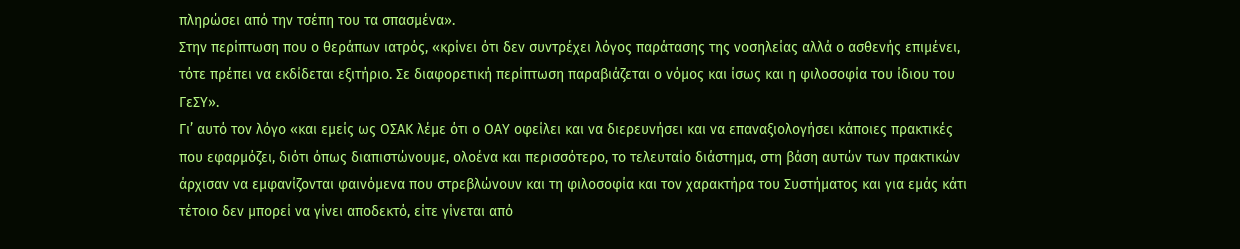πληρώσει από την τσέπη του τα σπασμένα».
Στην περίπτωση που ο θεράπων ιατρός, «κρίνει ότι δεν συντρέχει λόγος παράτασης της νοσηλείας αλλά ο ασθενής επιμένει, τότε πρέπει να εκδίδεται εξιτήριο. Σε διαφορετική περίπτωση παραβιάζεται ο νόμος και ίσως και η φιλοσοφία του ίδιου του ΓεΣΥ».
Γι’ αυτό τον λόγο «και εμείς ως ΟΣΑΚ λέμε ότι ο ΟΑΥ οφείλει και να διερευνήσει και να επαναξιολογήσει κάποιες πρακτικές που εφαρμόζει, διότι όπως διαπιστώνουμε, ολοένα και περισσότερο, το τελευταίο διάστημα, στη βάση αυτών των πρακτικών άρχισαν να εμφανίζονται φαινόμενα που στρεβλώνουν και τη φιλοσοφία και τον χαρακτήρα του Συστήματος και για εμάς κάτι τέτοιο δεν μπορεί να γίνει αποδεκτό, είτε γίνεται από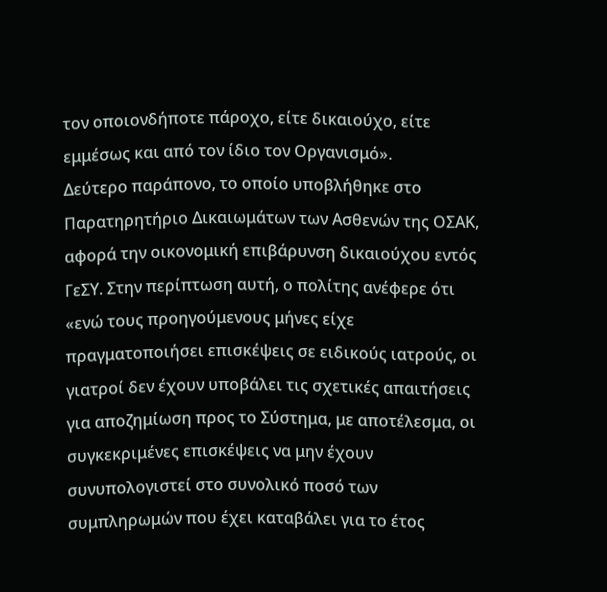τον οποιονδήποτε πάροχο, είτε δικαιούχο, είτε εμμέσως και από τον ίδιο τον Οργανισμό».
Δεύτερο παράπονο, το οποίο υποβλήθηκε στο Παρατηρητήριο Δικαιωμάτων των Ασθενών της ΟΣΑΚ, αφορά την οικονομική επιβάρυνση δικαιούχου εντός ΓεΣΥ. Στην περίπτωση αυτή, ο πολίτης ανέφερε ότι «ενώ τους προηγούμενους μήνες είχε πραγματοποιήσει επισκέψεις σε ειδικούς ιατρούς, οι γιατροί δεν έχουν υποβάλει τις σχετικές απαιτήσεις για αποζημίωση προς το Σύστημα, με αποτέλεσμα, οι συγκεκριμένες επισκέψεις να μην έχουν συνυπολογιστεί στο συνολικό ποσό των συμπληρωμών που έχει καταβάλει για το έτος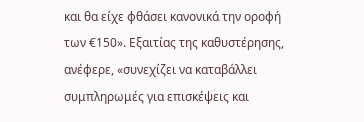και θα είχε φθάσει κανονικά την οροφή των €150». Εξαιτίας της καθυστέρησης, ανέφερε, «συνεχίζει να καταβάλλει συμπληρωμές για επισκέψεις και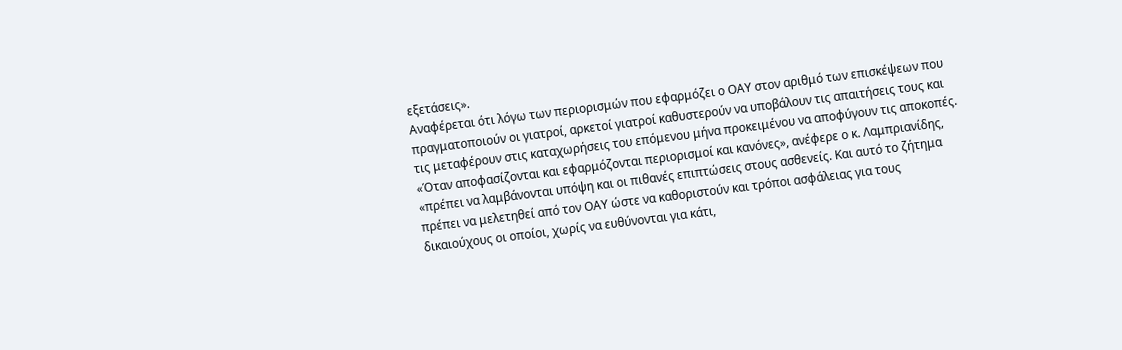εξετάσεις».
Αναφέρεται ότι λόγω των περιορισμών που εφαρμόζει ο ΟΑΥ στον αριθμό των επισκέψεων που πραγματοποιούν οι γιατροί, αρκετοί γιατροί καθυστερούν να υποβάλουν τις απαιτήσεις τους και τις μεταφέρουν στις καταχωρήσεις του επόμενου μήνα προκειμένου να αποφύγουν τις αποκοπές.
«Όταν αποφασίζονται και εφαρμόζονται περιορισμοί και κανόνες», ανέφερε ο κ. Λαμπριανίδης, «πρέπει να λαμβάνονται υπόψη και οι πιθανές επιπτώσεις στους ασθενείς. Και αυτό το ζήτημα πρέπει να μελετηθεί από τον ΟΑΥ ώστε να καθοριστούν και τρόποι ασφάλειας για τους δικαιούχους οι οποίοι, χωρίς να ευθύνονται για κάτι,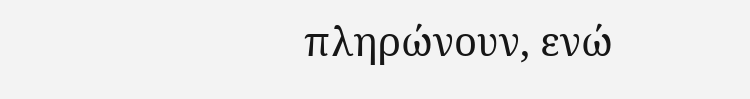πληρώνουν, ενώ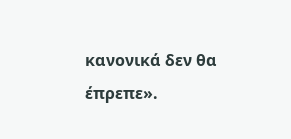κανονικά δεν θα έπρεπε».